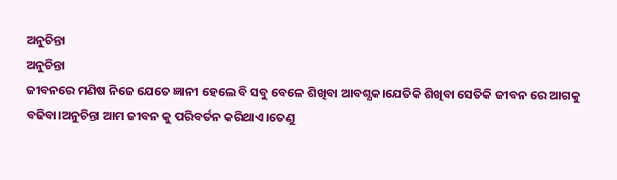ଅନୁଚିନ୍ତା
ଅନୁଚିନ୍ତା
ଜୀବନରେ ମଣିଷ ନିଜେ ଯେତେ ଜ୍ଞାନୀ ହେଲେ ବି ସବୁ ବେଳେ ଶିଖିବା ଆବଶ୍ଯକ।ଯେତିକି ଶିଖିବା ସେତିକି ଜୀବନ ରେ ଆଗକୁ ବଢିବା।ଅନୁଚିନ୍ତା ଆମ ଜୀବନ କୁ ପରିବର୍ତନ କରିଥାଏ।ତେଣୁ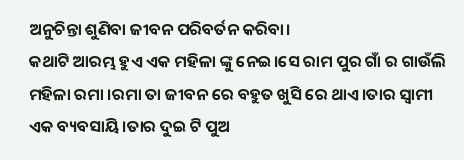ଅନୁଚିନ୍ତା ଶୁଣିବା ଜୀବନ ପରିବର୍ତନ କରିବା।
କଥାଟି ଆରମ୍ଭ ହୁଏ ଏକ ମହିଳା ଙ୍କୁ ନେଇ।ସେ ରାମ ପୁର ଗାଁ ର ଗାଉଁଲି ମହିଳା ରମା ।ରମା ତା ଜୀବନ ରେ ବହୁତ ଖୁସି ରେ ଥାଏ।ତାର ସ୍ୱାମୀ ଏକ ବ୍ୟବସାୟି।ତାର ଦୁଇ ଟି ପୁଅ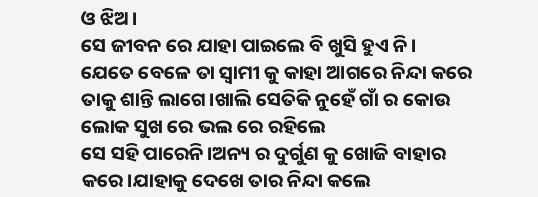ଓ ଝିଅ।
ସେ ଜୀବନ ରେ ଯାହା ପାଇଲେ ବି ଖୁସି ହୁଏ ନି।
ଯେତେ ବେଳେ ତା ସ୍ୱାମୀ କୁ କାହା ଆଗରେ ନିନ୍ଦା କରେ ତାକୁ ଶାନ୍ତି ଲାଗେ।ଖାଲି ସେତିକି ନୁହେଁ ଗାଁ ର କୋଉ ଲୋକ ସୁଖ ରେ ଭଲ ରେ ରହିଲେ
ସେ ସହି ପାରେନି।ଅନ୍ୟ ର ଦୁର୍ଗୁଣ କୁ ଖୋଜି ବାହାର କରେ।ଯାହାକୁ ଦେଖେ ତାର ନିନ୍ଦା କଲେ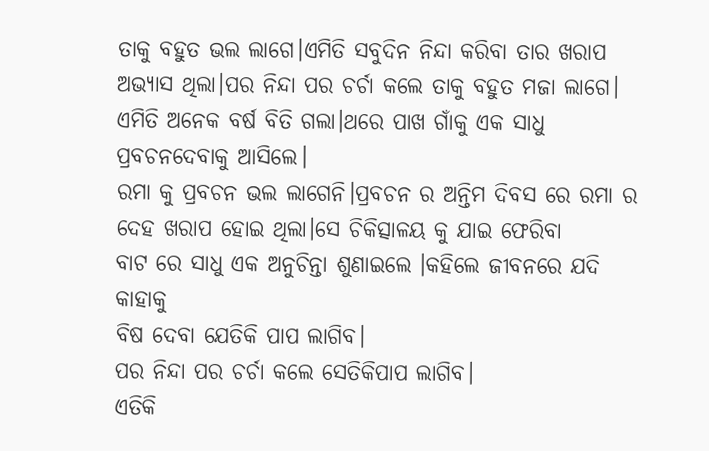ତାକୁ ବହୁତ ଭଲ ଲାଗେ।ଏମିତି ସବୁଦିନ ନିନ୍ଦା କରିବା ତାର ଖରାପ ଅଭ୍ୟାସ ଥିଲା।ପର ନିନ୍ଦା ପର ଚର୍ଚା କଲେ ତାକୁ ବହୁତ ମଜା ଲାଗେ।
ଏମିତି ଅନେକ ବର୍ଷ ବିତି ଗଲା।ଥରେ ପାଖ ଗାଁକୁ ଏକ ସାଧୁ ପ୍ରବଚନଦେବାକୁ ଆସିଲେ।
ରମା କୁ ପ୍ରବଚନ ଭଲ ଲାଗେନି।ପ୍ରବଚନ ର ଅନ୍ତିମ ଦିବସ ରେ ରମା ର ଦେହ ଖରାପ ହୋଇ ଥିଲା।ସେ ଚିକିତ୍ସାଳୟ କୁ ଯାଇ ଫେରିବା
ବାଟ ରେ ସାଧୁ ଏକ ଅନୁଚିନ୍ତା ଶୁଣାଇଲେ ।କହିଲେ ଜୀବନରେ ଯଦି କାହାକୁ
ବିଷ ଦେବା ଯେତିକି ପାପ ଲାଗିବ।
ପର ନିନ୍ଦା ପର ଚର୍ଚା କଲେ ସେତିକିପାପ ଲାଗିବ।
ଏତିକି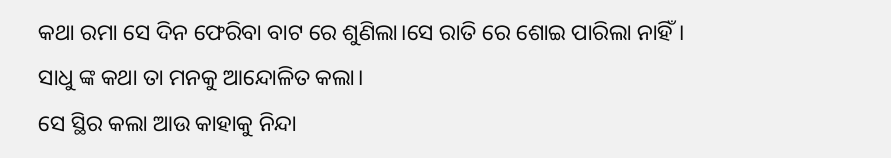କଥା ରମା ସେ ଦିନ ଫେରିବା ବାଟ ରେ ଶୁଣିଲା।ସେ ରାତି ରେ ଶୋଇ ପାରିଲା ନାହିଁ।
ସାଧୁ ଙ୍କ କଥା ତା ମନକୁ ଆନ୍ଦୋଳିତ କଲା।
ସେ ସ୍ଥିର କଲା ଆଉ କାହାକୁ ନିନ୍ଦା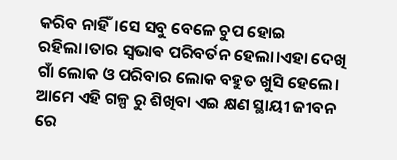କରିବ ନାହିଁ।ସେ ସବୁ ବେଳେ ଚୁପ ହୋଇ ରହିଲା।ତାର ସ୍ଵଭାଵ ପରିବର୍ତନ ହେଲା।ଏହା ଦେଖି ଗାଁ ଲୋକ ଓ ପରିବାର ଲୋକ ବହୁତ ଖୁସି ହେଲେ।
ଆମେ ଏହି ଗଳ୍ପ ରୁ ଶିଖିବା ଏଇ କ୍ଷଣ ସ୍ଥାୟୀ ଜୀବନ ରେ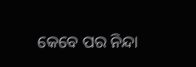କେବେ ପର ନିନ୍ଦା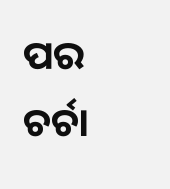ପର ଚର୍ଚା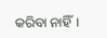କରିବା ନାହିଁ।